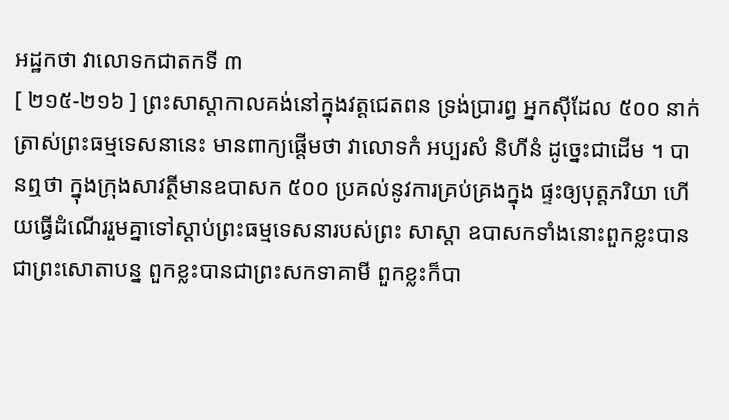អដ្ឋកថា វាលោទកជាតកទី ៣
[ ២១៥-២១៦ ] ព្រះសាស្តាកាលគង់នៅក្នុងវត្តជេតពន ទ្រង់ប្រារព្ធ អ្នកស៊ីដែល ៥០០ នាក់ ត្រាស់ព្រះធម្មទេសនានេះ មានពាក្យផ្តើមថា វាលោទកំ អប្បរសំ និហីនំ ដូច្នេះជាដើម ។ បានឮថា ក្នុងក្រុងសាវត្ថីមានឧបាសក ៥០០ ប្រគល់នូវការគ្រប់គ្រងក្នុង ផ្ទះឲ្យបុត្តភរិយា ហើយធ្វើដំណើររួមគ្នាទៅស្តាប់ព្រះធម្មទេសនារបស់ព្រះ សាស្តា ឧបាសកទាំងនោះពួកខ្លះបានជាព្រះសោតាបន្ន ពួកខ្លះបានជាព្រះសកទាគាមី ពួកខ្លះក៏បា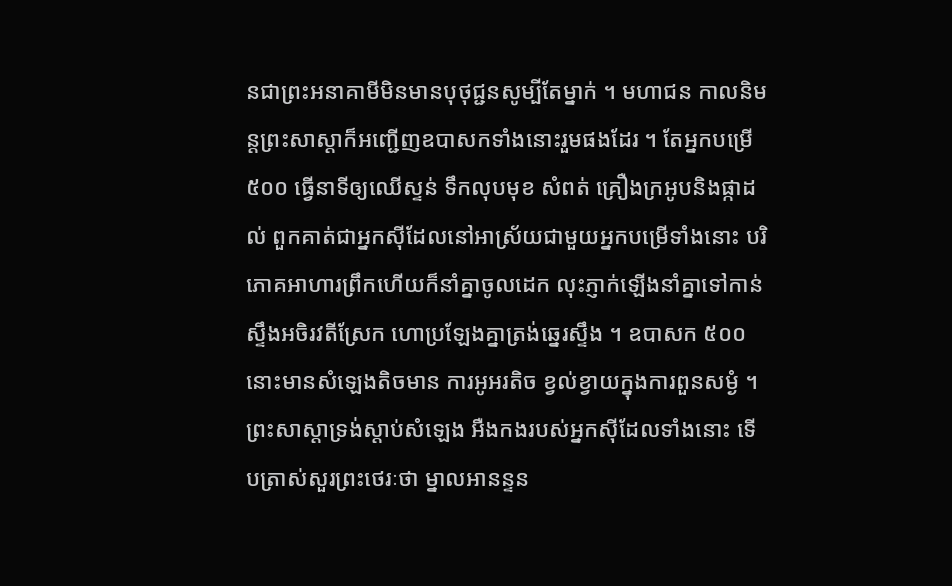នជាព្រះអនាគាមីមិនមានបុថុជ្ជនសូម្បីតែម្នាក់ ។ មហាជន កាលនិមន្តព្រះសាស្តាក៏អញ្ជើញឧបាសកទាំងនោះរួមផងដែរ ។ តែអ្នកបម្រើ ៥០០ ធ្វើនាទីឲ្យឈើស្ទន់ ទឹកលុបមុខ សំពត់ គ្រឿងក្រអូបនិងផ្កាដល់ ពួកគាត់ជាអ្នកស៊ីដែលនៅអាស្រ័យជាមួយអ្នកបម្រើទាំងនោះ បរិភោគអាហារព្រឹកហើយក៏នាំគ្នាចូលដេក លុះភ្ញាក់ឡើងនាំគ្នាទៅកាន់ស្ទឹងអចិរវតីស្រែក ហោប្រឡែងគ្នាត្រង់ឆ្នេរស្ទឹង ។ ឧបាសក ៥០០ នោះមានសំឡេងតិចមាន ការអូអរតិច ខ្វល់ខ្វាយក្នុងការពួនសម្ងំ ។ ព្រះសាស្តាទ្រង់ស្តាប់សំឡេង អឺងកងរបស់អ្នកស៊ីដែលទាំងនោះ ទើបត្រាស់សួរព្រះថេរៈថា ម្នាលអានន្ទន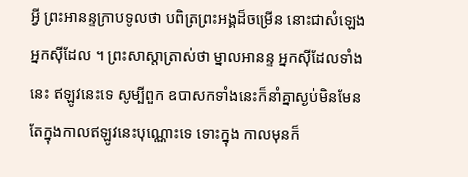អ្វី ព្រះអានន្ទក្រាបទូលថា បពិត្រព្រះអង្គដ៏ចម្រើន នោះជាសំឡេង អ្នកស៊ីដែល ។ ព្រះសាស្តាត្រាស់ថា ម្នាលអានន្ទ អ្នកស៊ីដែលទាំងនេះ ឥឡូវនេះទេ សូម្បីពួក ឧបាសកទាំងនេះក៏នាំគ្នាស្ងប់មិនមែនតែក្នុងកាលឥឡូវនេះបុណ្ណោះទេ ទោះក្នុង កាលមុនក៏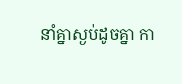នាំគ្នាស្ងប់ដូចគ្នា កា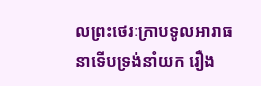លព្រះថេរៈក្រាបទូលអារាធនាទើបទ្រង់នាំយក រឿង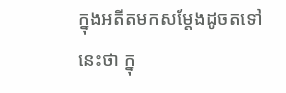ក្នុងអតីតមកសម្តែងដូចតទៅនេះថា ក្នុ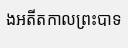ងអតីតកាលព្រះបាទ